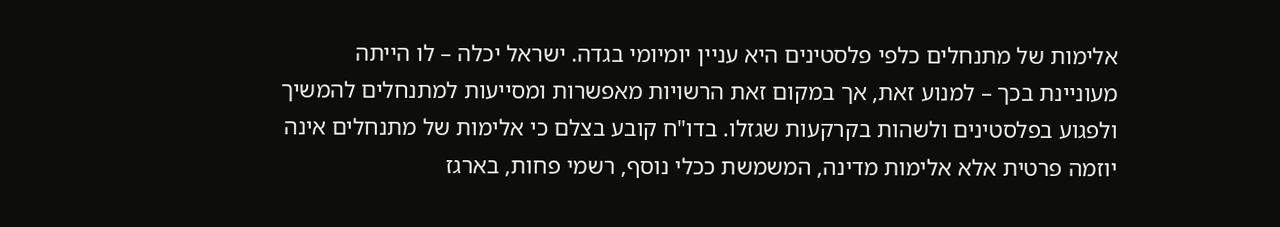אלימות של מתנחלים כלפי פלסטינים היא עניין יומיומי בגדה. ישראל יכלה – לו הייתה מעוניינת בכך – למנוע זאת, אך במקום זאת הרשויות מאפשרות ומסייעות למתנחלים להמשיך ולפגוע בפלסטינים ולשהות בקרקעות שגזלו. בדו"ח קובע בצלם כי אלימות של מתנחלים אינה יוזמה פרטית אלא אלימות מדינה, המשמשת ככלי נוסף, רשמי פחות, בארגז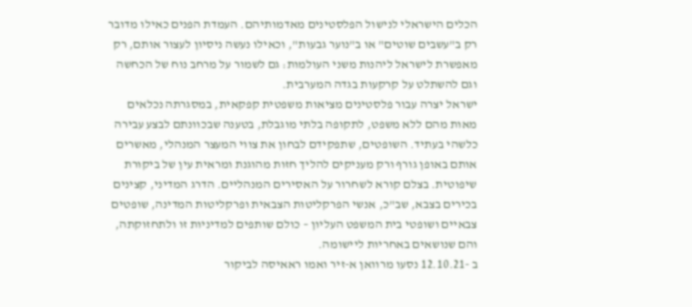הכלים הישראלי לנישול הפלסטינים מאדמותיהם. העמדת הפנים כאילו מדובר רק ב"עשבים שוטים" או ב"נוער גבעות", וכאילו נעשה ניסיון לעצור אותם, רק מאפשרת לישראל ליהנות משני העולמות: גם לשמור על מרחב נוח של הכחשה וגם להשתלט על קרקעות בגדה המערבית.
ישראל יצרה עבור פלסטינים מציאות משפטית קפקאית, במסגרתה נכלאים מאות מהם ללא משפט, לתקופה בלתי מוגבלת, בטענה שבכוונתם לבצע עבירה כלשהי בעתיד. השופטים, שתפקידם לבחון את צווי המעצר המנהלי, מאשרים אותם באופן גורף ורק מעניקים להליך חזות מהוגנת ומראית עין של ביקורת שיפוטית. בצלם קורא לשחרור על האסירים המנהליים. הדרג המדיני, קצינים בכירים בצבא, שב"כ, אנשי הפרקליטות הצבאית ופרקליטות המדינה, שופטים צבאיים ושופטי בית המשפט העליון – כולם שותפים למדיניות זו ולתחזוקתה, והם שנושאים באחריות ליישומה.
ב -12.10.21 נסעו מרוואן א-זיר ואמו ראאיסה לביקור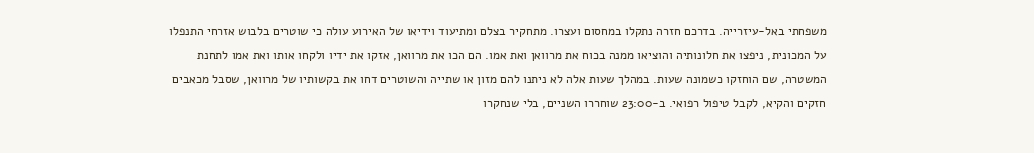משפחתי באל-עיזרייה. בדרכם חזרה נתקלו במחסום ועצרו. מתחקיר בצלם ומתיעוד וידיאו של האירוע עולה כי שוטרים בלבוש אזרחי התנפלו על המכונית, ניפצו את חלונותיה והוציאו ממנה בכוח את מרוואן ואת אמו. הם הכו את מרוואן, אזקו את ידיו ולקחו אותו ואת אמו לתחנת המשטרה, שם הוחזקו כשמונה שעות. במהלך שעות אלה לא ניתנו להם מזון או שתייה והשוטרים דחו את בקשותיו של מרוואן, שסבל מכאבים חזקים והקיא, לקבל טיפול רפואי. ב-23:00 שוחררו השניים, בלי שנחקרו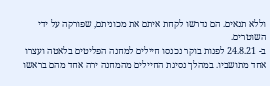וללא תנאים. הם נדרשו לקחת איתם את מכוניתם, שפורקה על ידי השוטרים.
ב- 24.8.21 לפנות בוקר נכנסו חיילים למחנה הפליטים בלאטה ועצרו אחד מתושביו. במהלך נסיגת החיילים מהמחנה ירה אחד מהם בראשו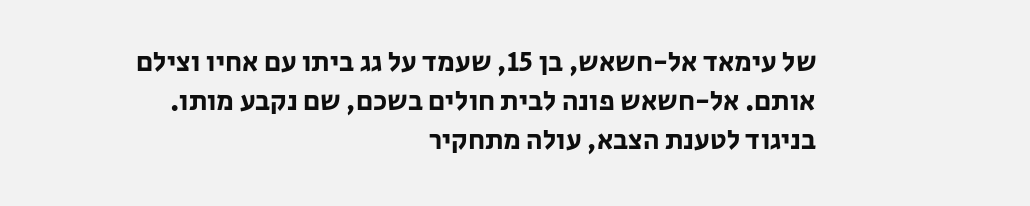של עימאד אל-חשאש, בן 15, שעמד על גג ביתו עם אחיו וצילם אותם. אל-חשאש פונה לבית חולים בשכם, שם נקבע מותו. בניגוד לטענת הצבא, עולה מתחקיר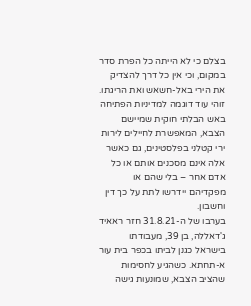בצלם כי לא הייתה כל הפרת סדר במקום, וכי אין כל דרך להצדיק את הירי באל-חשאש ואת הריגתו. זוהי עוד דוגמה למדיניות הפתיחה באש הבלתי חוקית שמיישם הצבא, המאפשרת לחיילים לירות ירי קטלני בפלסטינים, גם כאשר אלה אינם מסכנים אותם או כל אדם אחר – בלי שהם או מפקדיהם יידרשו לתת על כך דין וחשבון.
בערבו של ה-31.8.21 חזר ראאיד ג'דאללה, בן 39, מעבודתו בישראל כגנן לביתו בכפר בית עור א-תחתא. כשהגיע לחסימות שהציב הצבא, שמונעות גישה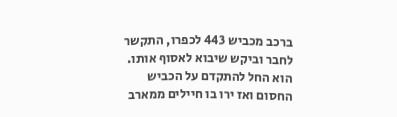ברכב מכביש 443 לכפרו, התקשר לחבר וביקש שיבוא לאסוף אותו. הוא החל להתקדם על הכביש החסום ואז ירו בו חיילים ממארב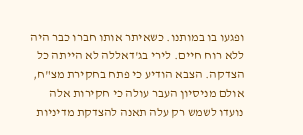ופגעו בו במותנו. כשאיתר אותו חברו כבר היה ללא רוח חיים. לירי בג'דאללה לא הייתה כל הצדקה. הצבא הודיע כי פתח בחקירת מצ"ח, אולם מניסיון העבר עולה כי חקירות אלה נועדו לשמש רק עלה תאנה להצדקת מדיניות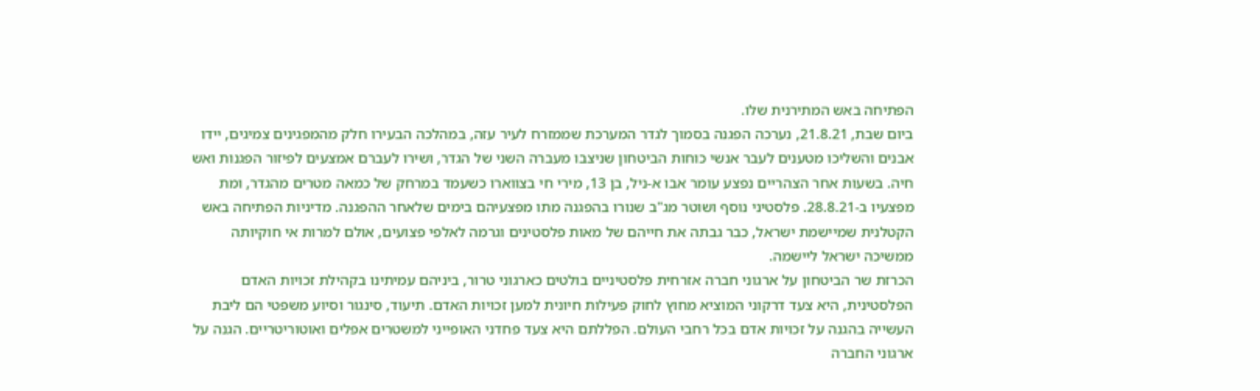הפתיחה באש המתירנית שלו.
ביום שבת, 21.8.21, נערכה הפגנה בסמוך לגדר המערכת שממזרח לעיר עזה, במהלכה הבעירו חלק מהמפגינים צמיגים, יידו אבנים והשליכו מטענים לעבר אנשי כוחות הביטחון שניצבו מעברה השני של הגדר, ושירו לעברם אמצעים לפיזור הפגנות ואש חיה. בשעות אחר הצהריים נפצע עומר אבו א-ניל, בן 13, מירי חי בצווארו כשעמד במרחק של כמאה מטרים מהגדר, ומת מפצעיו ב-28.8.21. פלסטיני נוסף ושוטר מג"ב שנורו בהפגנה מתו מפצעיהם בימים שלאחר ההפגנה. מדיניות הפתיחה באש הקטלנית שמיישמת ישראל, כבר גבתה את חייהם של מאות פלסטינים וגרמה לאלפי פצועים, אולם למרות אי חוקיותה ממשיכה ישראל ליישמה.
הכרזת שר הביטחון על ארגוני חברה אזרחית פלסטיניים בולטים כארגוני טרור, ביניהם עמיתינו בקהילת זכויות האדם הפלסטינית, היא צעד דרקוני המוציא מחוץ לחוק פעילות חיונית למען זכויות האדם. תיעוד, סינגור וסיוע משפטי הם ליבת העשייה בהגנה על זכויות אדם בכל רחבי העולם. הפללתם היא צעד פחדני האופייני למשטרים אפלים ואוטוריטריים. הגנה על ארגוני החברה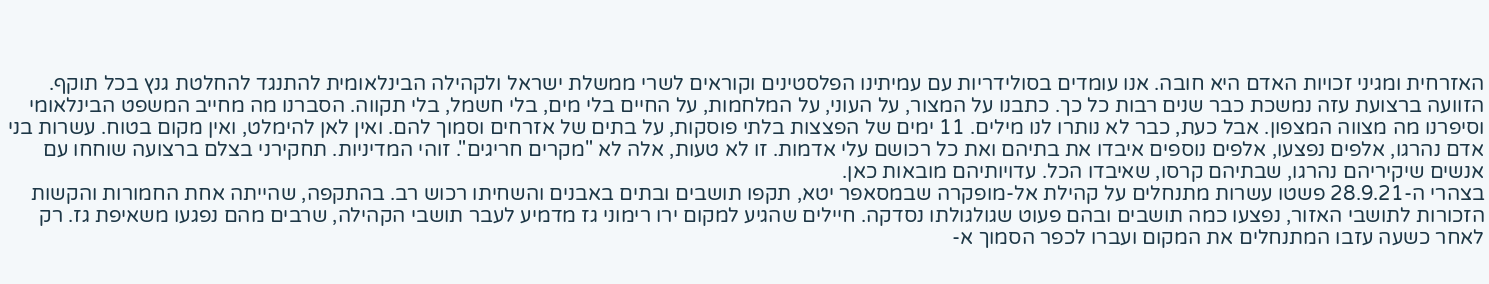האזרחית ומגיני זכויות האדם היא חובה. אנו עומדים בסולידריות עם עמיתינו הפלסטינים וקוראים לשרי ממשלת ישראל ולקהילה הבינלאומית להתנגד להחלטת גנץ בכל תוקף.
הזוועה ברצועת עזה נמשכת כבר שנים רבות כל כך. כתבנו על המצור, על העוני, על המלחמות, על החיים בלי מים, בלי חשמל, בלי תקווה. הסברנו מה מחייב המשפט הבינלאומי וסיפרנו מה מצווה המצפון. אבל כעת, כבר לא נותרו לנו מילים. 11 ימים של הפצצות בלתי פוסקות, על בתים של אזרחים וסמוך להם. ואין לאן להימלט, ואין מקום בטוח. עשרות בני אדם נהרגו, אלפים נפצעו, אלפים נוספים איבדו את בתיהם ואת כל רכושם עלי אדמות. זו לא טעות, אלה לא "מקרים חריגים". זוהי המדיניות. תחקירני בצלם ברצועה שוחחו עם אנשים שיקיריהם נהרגו, שבתיהם קרסו, שאיבדו הכל. עדויותיהם מובאות כאן.
בצהרי ה-28.9.21 פשטו עשרות מתנחלים על קהילת אל-מופקרה שבמסאפר יטא, תקפו תושבים ובתים באבנים והשחיתו רכוש רב. בהתקפה, שהייתה אחת החמורות והקשות הזכורות לתושבי האזור, נפצעו כמה תושבים ובהם פעוט שגולגולתו נסדקה. חיילים שהגיע למקום ירו רימוני גז מדמיע לעבר תושבי הקהילה, שרבים מהם נפגעו משאיפת גז. רק לאחר כשעה עזבו המתנחלים את המקום ועברו לכפר הסמוך א-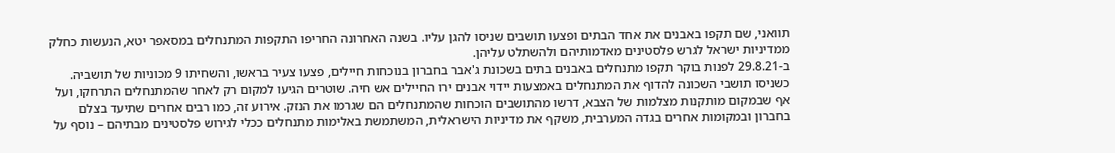תוואני, שם תקפו באבנים את אחד הבתים ופצעו תושבים שניסו להגן עליו. בשנה האחרונה החריפו התקפות המתנחלים במסאפר יטא, הנעשות כחלק ממדיניות ישראל לגרש פלסטינים מאדמותיהם ולהשתלט עליהן.
ב-29.8.21 לפנות בוקר תקפו מתנחלים באבנים בתים בשכונת ג'אבר בחברון בנוכחות חיילים, פצעו צעיר בראשו, והשחיתו 9 מכוניות של תושביה. כשניסו תושבי השכונה להדוף את המתנחלים באמצעות יידוי אבנים ירו החיילים אש חיה. שוטרים הגיעו למקום רק לאחר שהמתנחלים התרחקו, ועל אף שבמקום מותקנות מצלמות של הצבא, דרשו מהתושבים הוכחות שהמתנחלים הם שגרמו את הנזק. אירוע זה, כמו רבים אחרים שתיעד בצלם בחברון ובמקומות אחרים בגדה המערבית, משקף את מדיניות הישראלית, המשתמשת באלימות מתנחלים ככלי לגירוש פלסטינים מבתיהם – נוסף על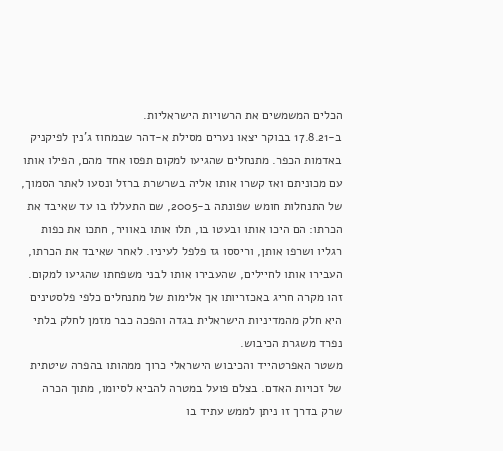הכלים המשמשים את הרשויות הישראליות.
ב-17.8.21 בבוקר יצאו נערים מסילת א-דהר שבמחוז ג'נין לפיקניק באדמות הכפר. מתנחלים שהגיעו למקום תפסו אחד מהם, הפילו אותו עם מכוניתם ואז קשרו אותו אליה בשרשרת ברזל ונסעו לאתר הסמוך, של התנחלות חומש שפונתה ב-2005, שם התעללו בו עד שאיבד את הכרתו: הם היכו אותו ובעטו בו, תלו אותו באוויר, חתכו את כפות רגליו ושרפו אותן, וריססו גז פלפל לעיניו. לאחר שאיבד את הכרתו, העבירו אותו לחיילים, שהעבירו אותו לבני משפחתו שהגיעו למקום. זהו מקרה חריג באכזריותו אך אלימות של מתנחלים כלפי פלסטינים היא חלק מהמדיניות הישראלית בגדה והפכה כבר מזמן לחלק בלתי נפרד משגרת הכיבוש.
משטר האפרטהייד והכיבוש הישראלי כרוך ממהותו בהפרה שיטתית של זכויות האדם. בצלם פועל במטרה להביא לסיומו, מתוך הכרה שרק בדרך זו ניתן לממש עתיד בו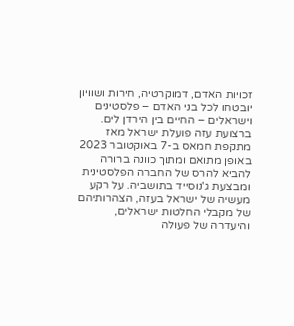זכויות האדם, דמוקרטיה, חירות ושוויון יובטחו לכל בני האדם – פלסטינים וישראלים – החיים בין הירדן לים.
ברצועת עזה פועלת ישראל מאז מתקפת חמאס ב-7 באוקטובר 2023 באופן מתואם ומתוך כוונה ברורה להביא להרס של החברה הפלסטינית ומבצעת ג'נוסייד בתושביה. על רקע מעשיה של ישראל בעזה, הצהרותיהם של מקבלי החלטות ישראלים, והיעדרה של פעולה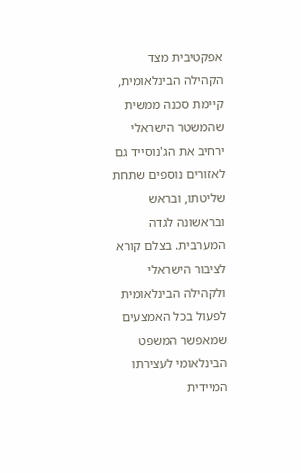אפקטיבית מצד הקהילה הבינלאומית, קיימת סכנה ממשית שהמשטר הישראלי ירחיב את הג'נוסייד גם לאזורים נוספים שתחת שליטתו, ובראש ובראשונה לגדה המערבית. בצלם קורא לציבור הישראלי ולקהילה הבינלאומית לפעול בכל האמצעים שמאפשר המשפט הבינלאומי לעצירתו המיידית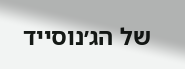של הג׳נוסייד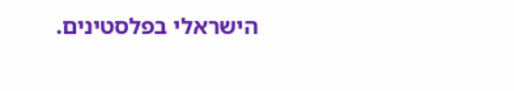הישראלי בפלסטינים.